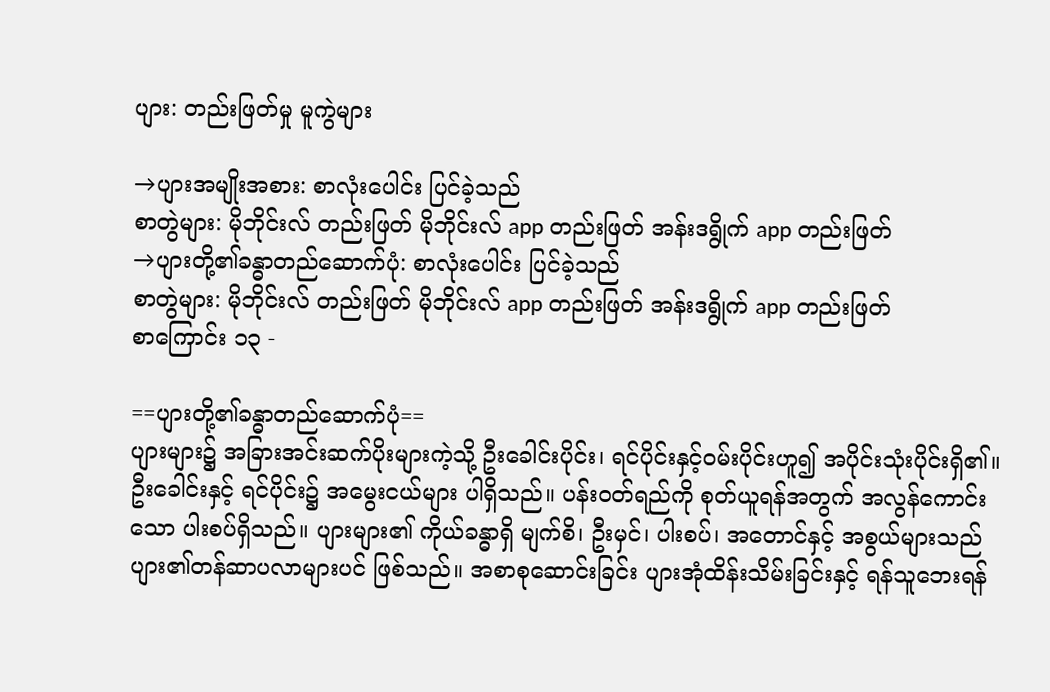ပျား: တည်းဖြတ်မှု မူကွဲများ

→ပျားအမျိုးအစား: စာလုံးပေါင်း ပြင်ခဲ့သည်
စာတွဲများ: မိုဘိုင်းလ် တည်းဖြတ် မိုဘိုင်းလ် app တည်းဖြတ် အန်းဒရွိုက် app တည်းဖြတ်
→ပျားတို့၏ခန္ဓာတည်ဆောက်ပုံ: စာလုံးပေါင်း ပြင်ခဲ့သည်
စာတွဲများ: မိုဘိုင်းလ် တည်းဖြတ် မိုဘိုင်းလ် app တည်းဖြတ် အန်းဒရွိုက် app တည်းဖြတ်
စာကြောင်း ၁၃ -

==ပျားတို့၏ခန္ဓာတည်ဆောက်ပုံ==
ပျားများ၌ အခြားအင်းဆက်ပိုးများကဲ့သို့ ဦးခေါင်းပိုင်း၊ ရင်ပိုင်းနှင့်ဝမ်းပိုင်းဟူ၍ အပိုင်းသုံးပိုင်းရှိ၏။ ဦးခေါင်းနှင့် ရင်ပိုင်း၌ အမွေးငယ်များ ပါရှိသည်။ ပန်းဝတ်ရည်ကို စုတ်ယူရန်အတွက် အလွန်ကောင်းသော ပါးစပ်ရှိသည်။ ပျားများ၏ ကိုယ်ခန္ဓာရှိ မျက်စိ၊ ဦးမှင်၊ ပါးစပ်၊ အတောင်နှင့် အစွယ်များသည် ပျား၏တန်ဆာပလာများပင် ဖြစ်သည်။ အစာစုဆောင်းခြင်း ပျားအုံထိန်းသိမ်းခြင်းနှင့် ရန်သူဘေးရန်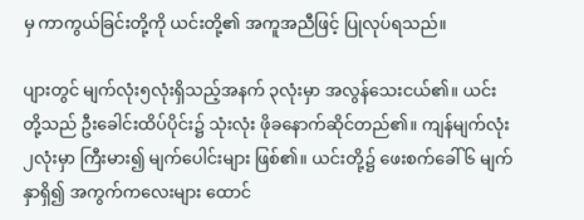မှ ကာကွယ်ခြင်းတို့ကို ယင်းတို့၏ အကူအညီဖြင့် ပြုလုပ်ရသည်။

ပျားတွင် မျက်လုံး၅လုံးရှိသည့်အနက် ၃လုံးမှာ အလွန်သေးငယ်၏။ ယင်းတို့သည် ဦးခေါင်းထိပ်ပိုင်း၌ သုံးလုံး ဖိုခနောက်ဆိုင်တည်၏။ ကျန်မျက်လုံး ၂လုံးမှာ ကြီးမား၍ မျက်ပေါင်းများ ဖြစ်၏။ ယင်းတို့၌ ဖေးစက်ခေါ် ၆ မျက်နှာရှိ၍ အကွက်ကလေးများ ထောင်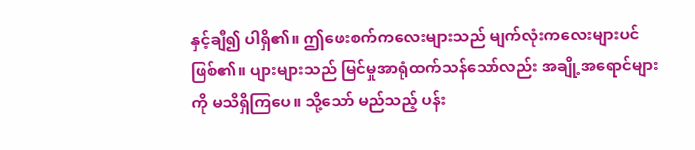နှင့်ချီ၍ ပါရှိ၏။ ဤဖေးစက်ကလေးများသည် မျက်လုံးကလေးများပင် ဖြစ်၏။ ပျားများသည် မြင်မှုအာရုံထက်သန်သော်လည်း အချို့အရောင်များကို မသိရှိကြပေ။ သို့သော် မည်သည့် ပန်း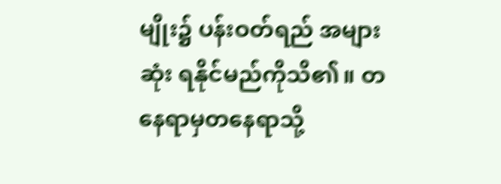မျိုး၌ ပန်းဝတ်ရည် အများဆုံး ရနိုင်မည်ကိုသိ၏။ တနေရာမှတနေရာသို့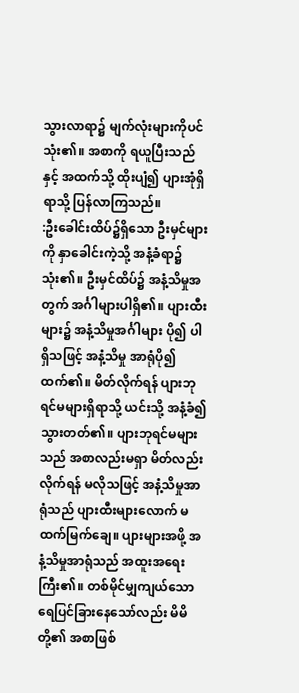သွားလာရာ၌ မျက်လုံးများကိုပင် သုံး၏။ အစာကို ရယူပြီးသည်နှင့် အထက်သို့ ထိုးပျံ၍ ပျားအုံရှိရာသို့ ပြန်လာကြသည်။
:ဦးခေါင်းထိပ်၌ရှိသော ဦးမှင်များကို နှာခေါင်းကဲ့သို့ အနံ့ခံရာ၌ သုံး၏။ ဦးမှင်ထိပ်၌ အနံ့သိမှုအတွက် အင်္ဂါများပါရှိ၏။ ပျားထီးများ၌ အနံ့သိမှုအင်္ဂါများ ပို၍ ပါရှိသဖြင့် အနံ့သိမှု အာရုံပို၍ထက်၏။ မိတ်လိုက်ရန် ပျားဘုရင်မများရှိရာသို့ ယင်းသို့ အနံ့ခံ၍ သွားတတ်၏။ ပျားဘုရင်မများသည် အစာလည်းမရှာ မိတ်လည်းလိုက်ရန် မလိုသဖြင့် အနံ့သိမှုအာရုံသည် ပျားထီးများလောက် မထက်မြက်ချေ။ ပျားများအဖို့ အနံ့သိမှုအာရုံသည် အထူးအရေးကြီး၏။ တစ်မိုင်မျှကျယ်သော ရေပြင်ခြားနေသော်လည်း မိမိတို့၏ အစာဖြစ်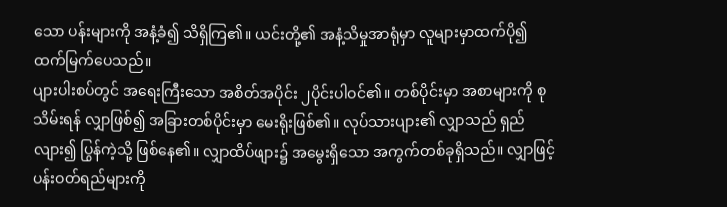သော ပန်းများကို အနံ့ခံ၍ သိရှိကြ၏။ ယင်းတို့၏ အနံ့သိမှုအာရုံမှာ လူများမှာထက်ပို၍ ထက်မြက်ပေသည်။
ပျားပါးစပ်တွင် အရေးကြီးသော အစိတ်အပိုင်း ၂ပိုင်းပါဝင်၏။ တစ်ပိုင်းမှာ အစာများကို စုသိမ်းရန် လျှာဖြစ်၍ အခြားတစ်ပိုင်းမှာ မေးရိုးဖြစ်၏။ လုပ်သားပျား၏ လျှာသည် ရှည်လျား၍ ပြွန်ကဲ့သို့ ဖြစ်နေ၏။ လျှာထိပ်ဖျား၌ အမွေးရှိသော အကွက်တစ်ခုရှိသည်။ လျှာဖြင့် ပန်းဝတ်ရည်များကို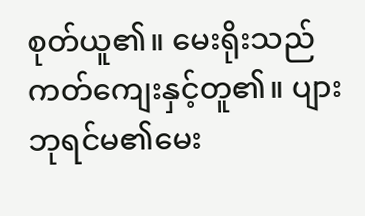စုတ်ယူ၏။ မေးရိုးသည် ကတ်ကျေးနှင့်တူ၏။ ပျားဘုရင်မ၏မေး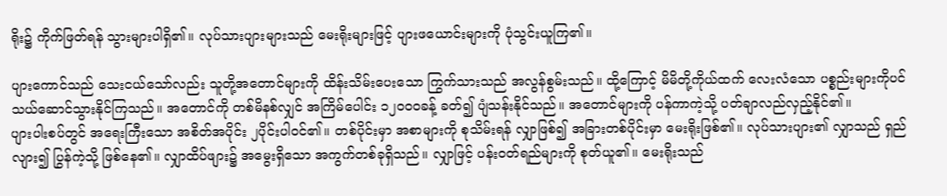ရိုး၌ ကိုက်ဖြတ်ရန် သွားများပါရှိ၏။ လုပ်သားပျားများသည် မေးရိုးများဖြင့် ပျားဖယောင်းများကို ပုံသွင်းယူကြ၏။

ပျားကောင်သည် သေးငယ်သော်လည်း သူတို့အတောင်များကို ထိန်းသိမ်းပေးသော ကြွက်သားသည် အလွန်စွမ်းသည်။ ထို့ကြောင့် မိမိတို့ကိုယ်ထက် လေးလံသော ပစ္စည်းများကိုပင် သယ်ဆောင်သွားနိုင်ကြသည်။ အတောင်ကို တစ်မိနစ်လျှင် အကြိမ်ပေါင်း ၁၂၀၀၀ခန့် ခတ်၍ ပျံသန်းနိုင်သည်။ အတောင်များကို ပန်ကာကဲ့သို့ ပတ်ချာလည်လှည့်နိုင်၏။
ပျားပါးစပ်တွင် အရေးကြီးသော အစိတ်အပိုင်း ၂ပိုင်းပါဝင်၏။ တစ်ပိုင်းမှာ အစာများကို စုသိမ်းရန် လျှာဖြစ်၍ အခြားတစ်ပိုင်းမှာ မေးရိုးဖြစ်၏။ လုပ်သားပျား၏ လျှာသည် ရှည်လျား၍ ပြွန်ကဲ့သို့ ဖြစ်နေ၏။ လျှာထိပ်ဖျား၌ အမွေးရှိသော အကွက်တစ်ခုရှိသည်။ လျှာဖြင့် ပန်းဝတ်ရည်များကို စုတ်ယူ၏။ မေးရိုးသည်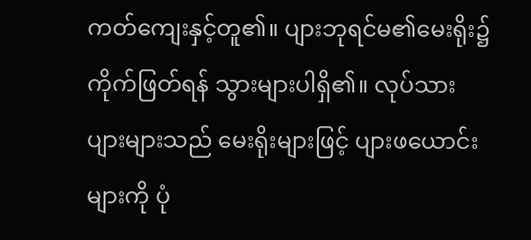ကတ်ကျေးနှင့်တူ၏။ ပျားဘုရင်မ၏မေးရိုး၌ ကိုက်ဖြတ်ရန် သွားများပါရှိ၏။ လုပ်သားပျားများသည် မေးရိုးများဖြင့် ပျားဖယောင်းများကို ပုံ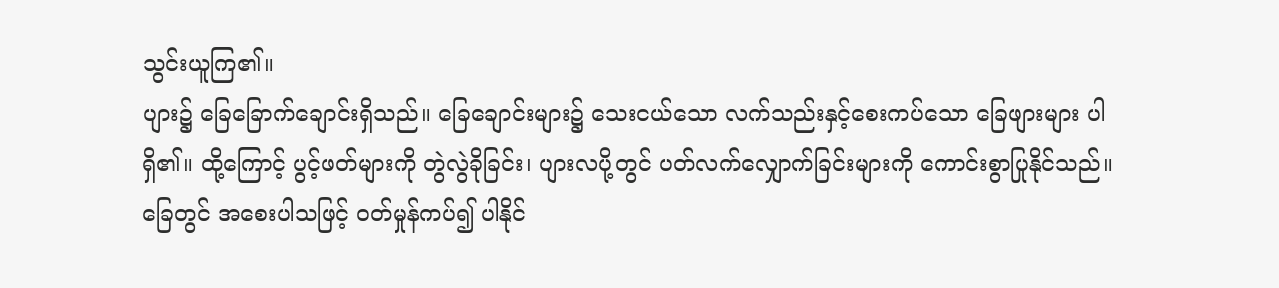သွင်းယူကြ၏။
ပျား၌ ခြေခြောက်ချောင်းရှိသည်။ ခြေချောင်းများ၌ သေးငယ်သော လက်သည်းနှင့်စေးကပ်သော ခြေဖျားများ ပါရှိ၏။ ထို့ကြောင့် ပွင့်ဖတ်များကို တွဲလွဲခိုခြင်း၊ ပျားလပို့တွင် ပတ်လက်လျှောက်ခြင်းများကို ကောင်းစွာပြုနိုင်သည်။ ခြေတွင် အစေးပါသဖြင့် ဝတ်မှုန်ကပ်၍ ပါနိုင်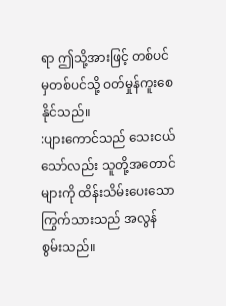ရာ ဤသို့အားဖြင့် တစ်ပင်မှတစ်ပင်သို့ ဝတ်မှုန်ကူးစေနိုင်သည်။
:ပျားကောင်သည် သေးငယ်သော်လည်း သူတို့အတောင်များကို ထိန်းသိမ်းပေးသော ကြွက်သားသည် အလွန်စွမ်းသည်။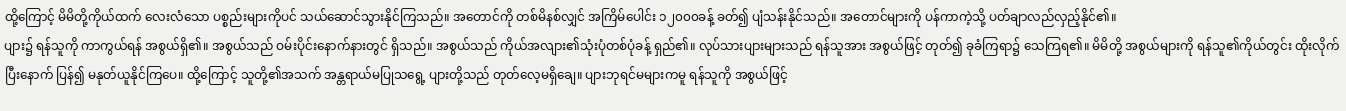ထို့ကြောင့် မိမိတို့ကိုယ်ထက် လေးလံသော ပစ္စည်းများကိုပင် သယ်ဆောင်သွားနိုင်ကြသည်။ အတောင်ကို တစ်မိနစ်လျှင် အကြိမ်ပေါင်း ၁၂၀၀၀ခန့် ခတ်၍ ပျံသန်းနိုင်သည်။ အတောင်များကို ပန်ကာကဲ့သို့ ပတ်ချာလည်လှည့်နိုင်၏။
ပျား၌ ရန်သူကို ကာကွယ်ရန် အစွယ်ရှိ၏။ အစွယ်သည် ဝမ်းပိုင်းနောက်နားတွင် ရှိသည်။ အစွယ်သည် ကိုယ်အလျား၏သုံးပုံတစ်ပုံခန့် ရှည်၏။ လုပ်သားပျားများသည် ရန်သူအား အစွယ်ဖြင့် တုတ်၍ ခုခံကြရာ၌ သေကြရ၏။ မိမိတို့ အစွယ်များကို ရန်သူ၏ကိုယ်တွင်း ထိုးလိုက်ပြီးနောက် ပြန်၍ မနုတ်ယူနိုင်ကြပေ။ ထို့ကြောင့် သူတို့၏အသက် အန္တရာယ်မပြုသရွေ့ ပျားတို့သည် တုတ်လေ့မရှိချေ။ ပျားဘုရင်မများကမူ ရန်သူကို အစွယ်ဖြင့်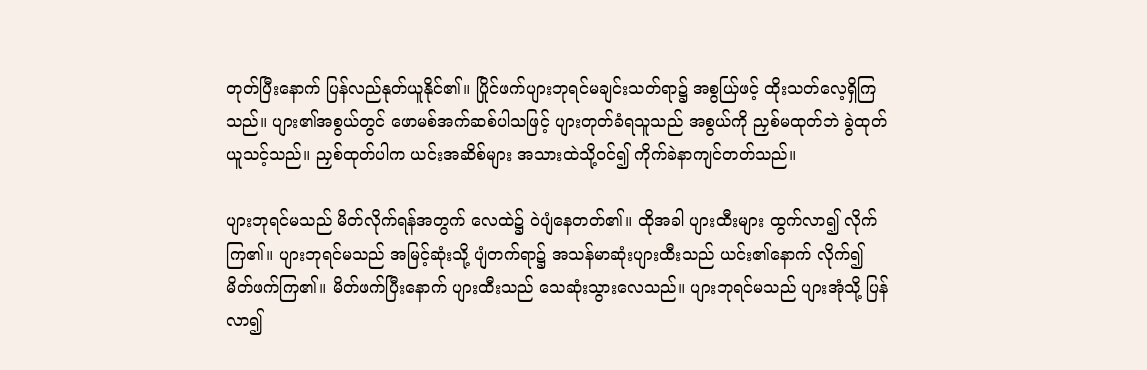တုတ်ပြီးနောက် ပြန်လည်နုတ်ယူနိုင်၏။ ပြိုင်ဖက်ပျားဘုရင်မချင်းသတ်ရာ၌ အစွယ်ြဖင့် ထိုးသတ်လေ့ရှိကြသည်။ ပျား၏အစွယ်တွင် ဖောမစ်အက်ဆစ်ပါသဖြင့် ပျားတုတ်ခံရသူသည် အစွယ်ကို ညှစ်မထုတ်ဘဲ ခွဲထုတ်ယူသင့်သည်။ ညှစ်ထုတ်ပါက ယင်းအဆိစ်များ အသားထဲသို့ဝင်၍ ကိုက်ခဲနာကျင်တတ်သည်။

ပျားဘုရင်မသည် မိတ်လိုက်ရန်အတွက် လေထဲ၌ ဝဲပျံနေတတ်၏။ ထိုအခါ ပျားထီးများ ထွက်လာ၍ လိုက်ကြ၏။ ပျားဘုရင်မသည် အမြင့်ဆုံးသို့ ပျံတက်ရာ၌ အသန်မာဆုံးပျားထီးသည် ယင်း၏နောက် လိုက်၍ မိတ်ဖက်ကြ၏။ မိတ်ဖက်ပြီးနောက် ပျားထီးသည် သေဆုံးသွားလေသည်။ ပျားဘုရင်မသည် ပျားအုံသို့ ပြန်လာ၍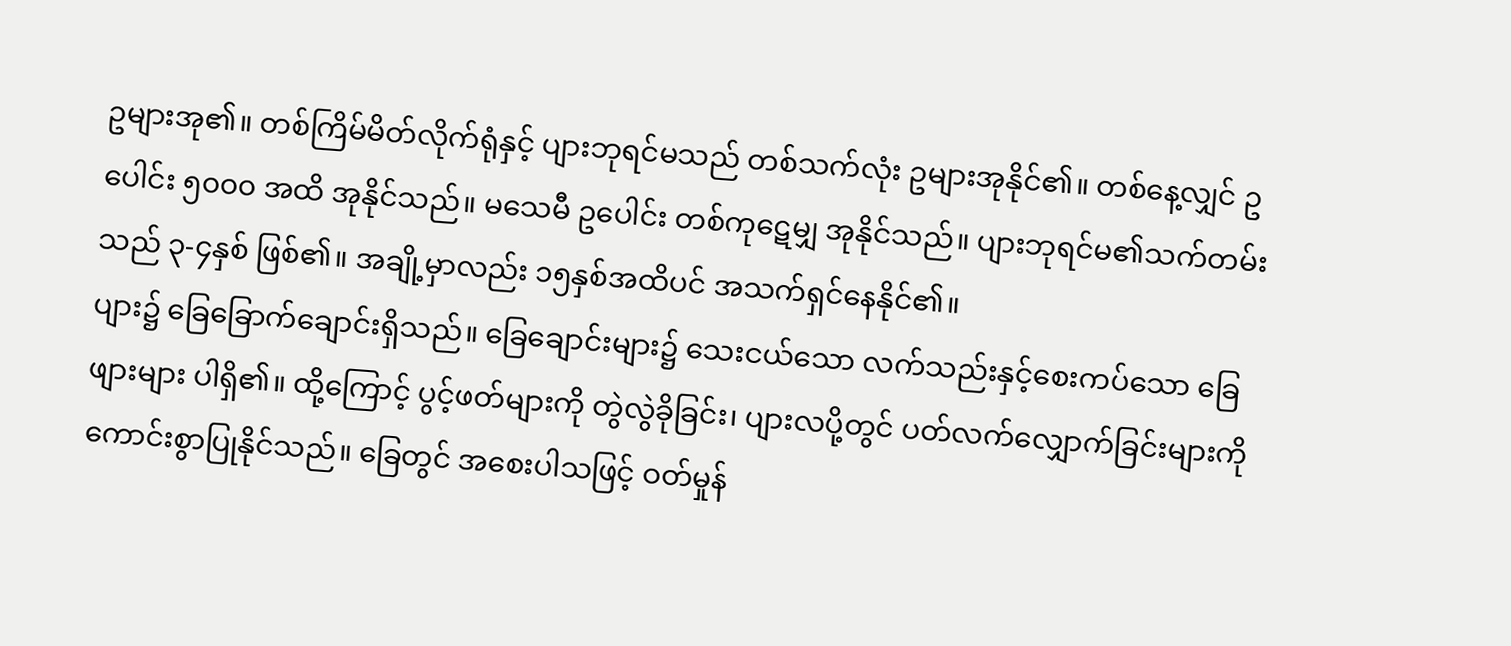ဥများအု၏။ တစ်ကြိမ်မိတ်လိုက်ရုံနှင့် ပျားဘုရင်မသည် တစ်သက်လုံး ဥများအုနိုင်၏။ တစ်နေ့လျှင် ဥပေါင်း ၅၀၀၀ အထိ အုနိုင်သည်။ မသေမီ ဥပေါင်း တစ်ကုဋေမျှ အုနိုင်သည်။ ပျားဘုရင်မ၏သက်တမ်းသည် ၃-၄နှစ် ဖြစ်၏။ အချို့မှာလည်း ၁၅နှစ်အထိပင် အသက်ရှင်နေနိုင်၏။
ပျား၌ ခြေခြောက်ချောင်းရှိသည်။ ခြေချောင်းများ၌ သေးငယ်သော လက်သည်းနှင့်စေးကပ်သော ခြေဖျားများ ပါရှိ၏။ ထို့ကြောင့် ပွင့်ဖတ်များကို တွဲလွဲခိုခြင်း၊ ပျားလပို့တွင် ပတ်လက်လျှောက်ခြင်းများကို ကောင်းစွာပြုနိုင်သည်။ ခြေတွင် အစေးပါသဖြင့် ဝတ်မှုန်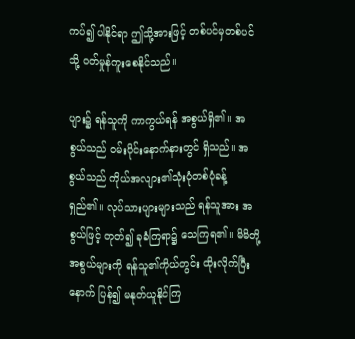ကပ်၍ ပါနိုင်ရာ ဤသို့အားဖြင့် တစ်ပင်မှတစ်ပင်သို့ ဝတ်မှုန်ကူးစေနိုင်သည်။

ပျား၌ ရန်သူကို ကာကွယ်ရန် အစွယ်ရှိ၏။ အစွယ်သည် ဝမ်းပိုင်းနောက်နားတွင် ရှိသည်။ အစွယ်သည် ကိုယ်အလျား၏သုံးပုံတစ်ပုံခန့် ရှည်၏။ လုပ်သားပျားများသည် ရန်သူအား အစွယ်ဖြင့် တုတ်၍ ခုခံကြရာ၌ သေကြရ၏။ မိမိတို့ အစွယ်များကို ရန်သူ၏ကိုယ်တွင်း ထိုးလိုက်ပြီးနောက် ပြန်၍ မနုတ်ယူနိုင်ကြ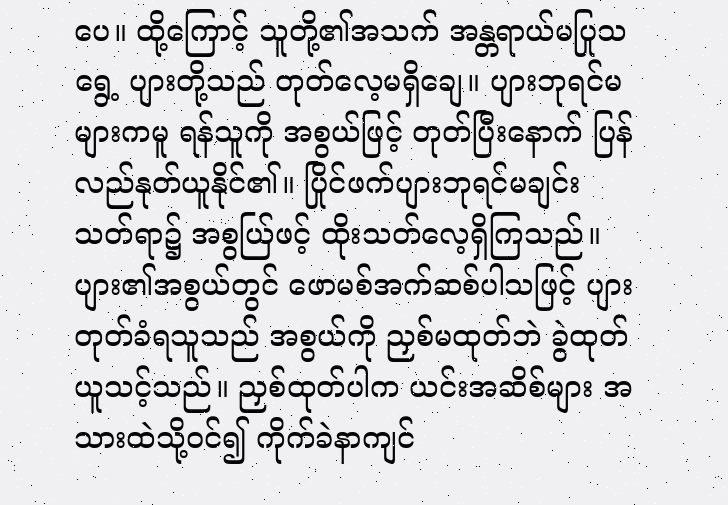ပေ။ ထို့ကြောင့် သူတို့၏အသက် အန္တရာယ်မပြုသရွေ့ ပျားတို့သည် တုတ်လေ့မရှိချေ။ ပျားဘုရင်မများကမူ ရန်သူကို အစွယ်ဖြင့် တုတ်ပြီးနောက် ပြန်လည်နုတ်ယူနိုင်၏။ ပြိုင်ဖက်ပျားဘုရင်မချင်းသတ်ရာ၌ အစွယ်ြဖင့် ထိုးသတ်လေ့ရှိကြသည်။ ပျား၏အစွယ်တွင် ဖောမစ်အက်ဆစ်ပါသဖြင့် ပျားတုတ်ခံရသူသည် အစွယ်ကို ညှစ်မထုတ်ဘဲ ခွဲထုတ်ယူသင့်သည်။ ညှစ်ထုတ်ပါက ယင်းအဆိစ်များ အသားထဲသို့ဝင်၍ ကိုက်ခဲနာကျင်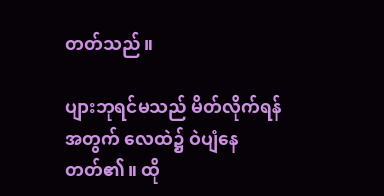တတ်သည်။

ပျားဘုရင်မသည် မိတ်လိုက်ရန်အတွက် လေထဲ၌ ဝဲပျံနေတတ်၏။ ထို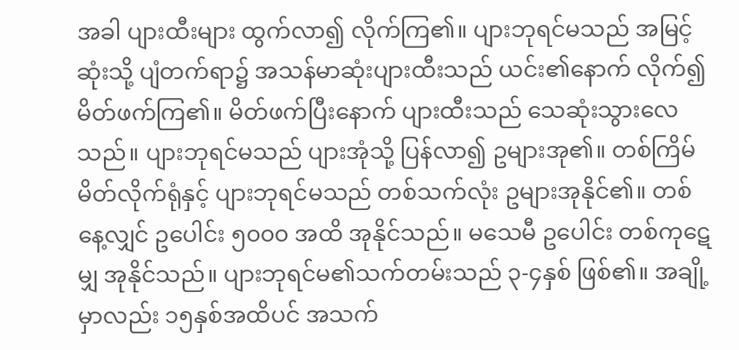အခါ ပျားထီးများ ထွက်လာ၍ လိုက်ကြ၏။ ပျားဘုရင်မသည် အမြင့်ဆုံးသို့ ပျံတက်ရာ၌ အသန်မာဆုံးပျားထီးသည် ယင်း၏နောက် လိုက်၍ မိတ်ဖက်ကြ၏။ မိတ်ဖက်ပြီးနောက် ပျားထီးသည် သေဆုံးသွားလေသည်။ ပျားဘုရင်မသည် ပျားအုံသို့ ပြန်လာ၍ ဥများအု၏။ တစ်ကြိမ်မိတ်လိုက်ရုံနှင့် ပျားဘုရင်မသည် တစ်သက်လုံး ဥများအုနိုင်၏။ တစ်နေ့လျှင် ဥပေါင်း ၅၀၀၀ အထိ အုနိုင်သည်။ မသေမီ ဥပေါင်း တစ်ကုဋေမျှ အုနိုင်သည်။ ပျားဘုရင်မ၏သက်တမ်းသည် ၃-၄နှစ် ဖြစ်၏။ အချို့မှာလည်း ၁၅နှစ်အထိပင် အသက်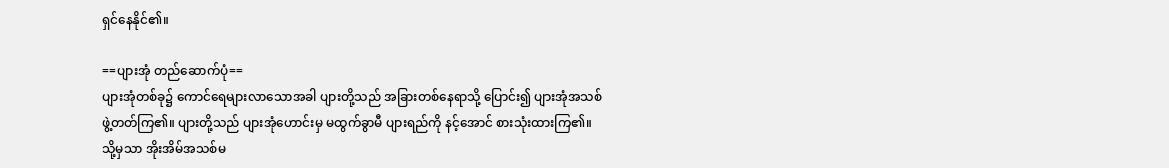ရှင်နေနိုင်၏။

==ပျားအုံ တည်ဆောက်ပုံ==
ပျားအုံတစ်ခု၌ ကောင်ရေများလာသောအခါ ပျားတို့သည် အခြားတစ်နေရာသို့ ပြောင်း၍ ပျားအုံအသစ်ဖွဲ့တတ်ကြ၏။ ပျားတို့သည် ပျားအုံဟောင်းမှ မထွက်ခွာမီ ပျားရည်ကို နင့်အောင် စားသုံးထားကြ၏။ သို့မှသာ အိုးအိမ်အသစ်မ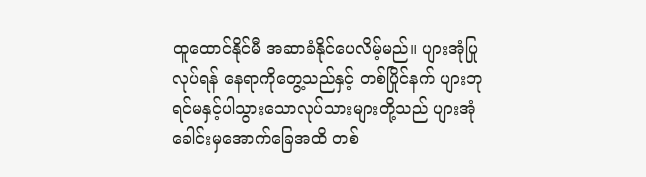ထူထောင်နိုင်မီ အဆာခံနိုင်ပေလိမ့်မည်။ ပျားအုံပြုလုပ်ရန် နေရာကိုတွေ့သည်နှင့် တစ်ပြိုင်နက် ပျားဘုရင်မနှင့်ပါသွားသောလုပ်သားများတို့သည် ပျားအုံခေါင်းမှအောက်ခြေအထိ တစ်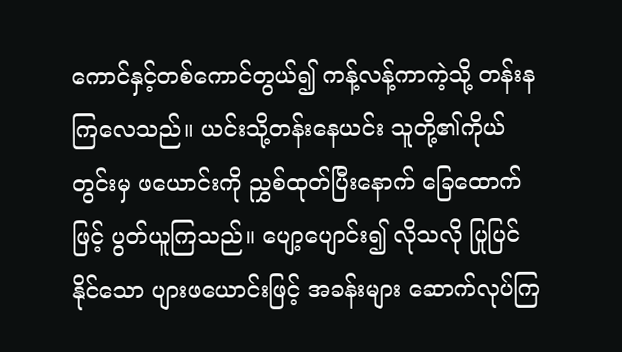ကောင်နှင့်တစ်ကောင်တွယ်၍ ကန့်လန့်ကာကဲ့သို့ တန်းနကြလေသည်။ ယင်းသို့တန်းနေယင်း သူတို့၏ကိုယ်တွင်းမှ ဖယောင်းကို ညွှစ်ထုတ်ပြီးနောက် ခြေထောက်ဖြင့် ပွတ်ယူကြသည်။ ပျော့ပျောင်း၍ လိုသလို ပြုပြင်နိုင်သော ပျားဖယောင်းဖြင့် အခန်းများ ဆောက်လုပ်ကြ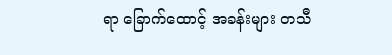ရာ ခြောက်ထောင့် အခန်းများ တသီ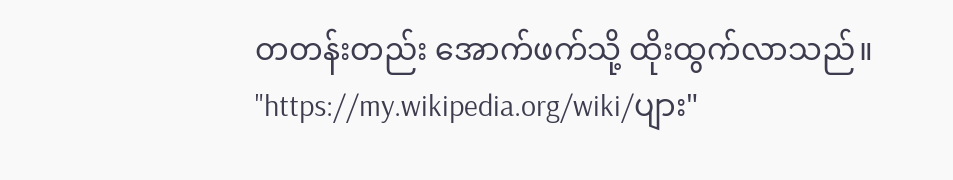တတန်းတည်း အောက်ဖက်သို့ ထိုးထွက်လာသည်။
"https://my.wikipedia.org/wiki/ပျား"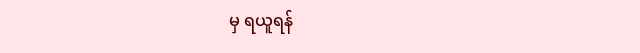မှ ရယူရန်